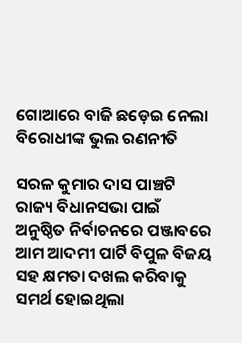ଗୋଆରେ ବାଜି ଛଡ଼େଇ ନେଲା ବିରୋଧୀଙ୍କ ଭୁଲ ରଣନୀତି

ସରଳ କୁମାର ଦାସ ପାଞ୍ଚଟି ରାଜ୍ୟ ବିଧାନସଭା ପାଇଁ ଅନୁଷ୍ଠିତ ନିର୍ବାଚନରେ ପଞ୍ଜାବରେ ଆମ ଆଦମୀ ପାର୍ଟି ବିପୁଳ ବିଜୟ ସହ କ୍ଷମତା ଦଖଲ କରିବାକୁ ସମର୍ଥ ହୋଇଥିଲା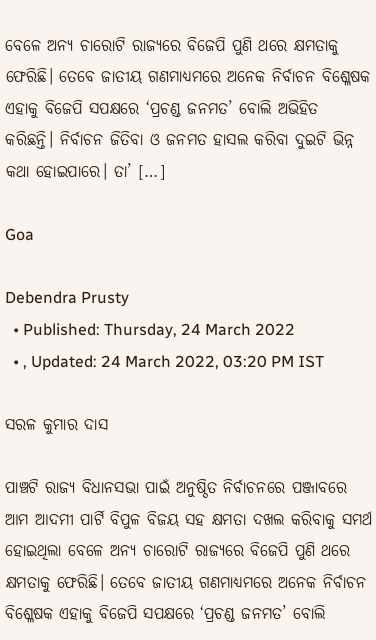ବେଳେ ଅନ୍ୟ ଚାରୋଟି ରାଜ୍ୟରେ ବିଜେପି ପୁଣି ଥରେ କ୍ଷମତାକୁ ଫେରିଛି। ତେବେ ଜାତୀୟ ଗଣମାଧ୍ୟମରେ ଅନେକ ନିର୍ବାଚନ ବିଶ୍ଳେଷକ ଏହାକୁ ବିଜେପି ସପକ୍ଷରେ ‘ପ୍ରଚଣ୍ଡ ଜନମତ’ ବୋଲି ଅଭିହିତ କରିଛନ୍ତି। ନିର୍ବାଚନ ଜିତିବା ଓ ଜନମତ ହାସଲ କରିବା ଦୁଇଟି ଭିନ୍ନ କଥା ହୋଇପାରେ। ତା’ […]

Goa

Debendra Prusty
  • Published: Thursday, 24 March 2022
  • , Updated: 24 March 2022, 03:20 PM IST

ସରଳ କୁମାର ଦାସ

ପାଞ୍ଚଟି ରାଜ୍ୟ ବିଧାନସଭା ପାଇଁ ଅନୁଷ୍ଠିତ ନିର୍ବାଚନରେ ପଞ୍ଜାବରେ ଆମ ଆଦମୀ ପାର୍ଟି ବିପୁଳ ବିଜୟ ସହ କ୍ଷମତା ଦଖଲ କରିବାକୁ ସମର୍ଥ ହୋଇଥିଲା ବେଳେ ଅନ୍ୟ ଚାରୋଟି ରାଜ୍ୟରେ ବିଜେପି ପୁଣି ଥରେ କ୍ଷମତାକୁ ଫେରିଛି। ତେବେ ଜାତୀୟ ଗଣମାଧ୍ୟମରେ ଅନେକ ନିର୍ବାଚନ ବିଶ୍ଳେଷକ ଏହାକୁ ବିଜେପି ସପକ୍ଷରେ ‘ପ୍ରଚଣ୍ଡ ଜନମତ’ ବୋଲି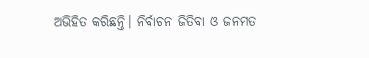ଅଭିହିତ କରିଛନ୍ତି। ନିର୍ବାଚନ ଜିତିବା ଓ ଜନମତ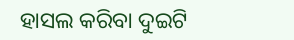ହାସଲ କରିବା ଦୁଇଟି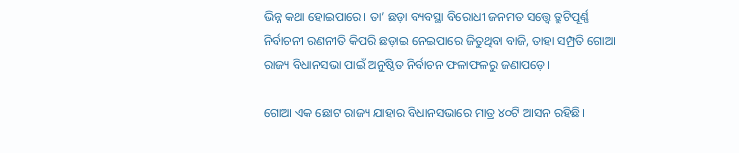ଭିନ୍ନ କଥା ହୋଇପାରେ। ତା’ ଛଡ଼ା ବ୍ୟବସ୍ଥା ବିରୋଧୀ ଜନମତ ସତ୍ତ୍ୱେ ତ୍ରୁଟିପୂର୍ଣ୍ଣ ନିର୍ବାଚନୀ ରଣନୀତି କିପରି ଛଡ଼ାଇ ନେଇପାରେ ଜିତୁଥିବା ବାଜି, ତାହା ସମ୍ପ୍ରତି ଗୋଆ ରାଜ୍ୟ ବିଧାନସଭା ପାଇଁ ଅନୁଷ୍ଠିତ ନିର୍ବାଚନ ଫଳାଫଳରୁ ଜଣାପଡ଼େ।

ଗୋଆ ଏକ ଛୋଟ ରାଜ୍ୟ ଯାହାର ବିଧାନସଭାରେ ମାତ୍ର ୪୦ଟି ଆସନ ରହିଛି।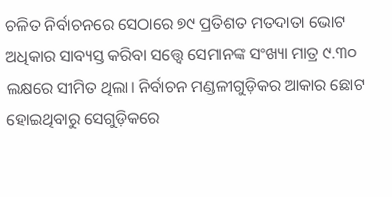ଚଳିତ ନିର୍ବାଚନରେ ସେଠାରେ ୭୯ ପ୍ରତିଶତ ମତଦାତା ଭୋଟ ଅଧିକାର ସାବ୍ୟସ୍ତ କରିବା ସତ୍ତ୍ୱେ ସେମାନଙ୍କ ସଂଖ୍ୟା ମାତ୍ର ୯.୩୦ ଲକ୍ଷରେ ସୀମିତ ଥିଲା। ନିର୍ବାଚନ ମଣ୍ଡଳୀଗୁଡ଼ିକର ଆକାର ଛୋଟ ହୋଇଥିବାରୁ ସେଗୁଡ଼ିକରେ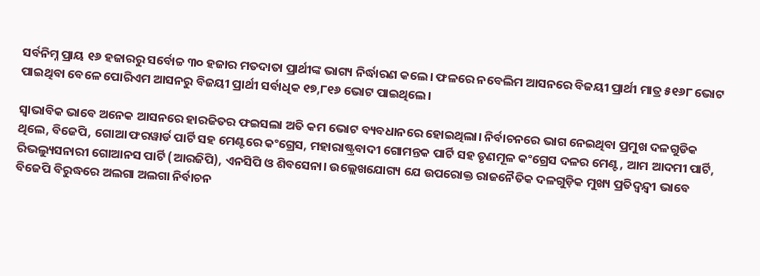ସର୍ବନିମ୍ନ ପ୍ରାୟ ୧୬ ହଜାରରୁ ସର୍ବୋଚ୍ଚ ୩୦ ହଜାର ମତଦାତା ପ୍ରାର୍ଥୀଙ୍କ ଭାଗ୍ୟ ନିର୍ଦ୍ଧାରଣ କଲେ। ଫଳରେ ନବେଲିମ ଆସନରେ ବିଜୟୀ ପ୍ରାର୍ଥୀ ମାତ୍ର ୫୧୬୮ ଭୋଟ ପାଇଥିବା ବେଳେ ପୋରିଏମ ଆସନରୁ ବିଜୟୀ ପ୍ରାର୍ଥୀ ସର୍ବାଧିକ ୧୭,୮୧୬ ଭୋଟ ପାଇଥିଲେ।

ସ୍ୱାଭାବିକ ଭାବେ ଅନେକ ଆସନରେ ହାରଜିତର ଫଇସଲା ଅତି କମ ଭୋଟ ବ୍ୟବଧାନରେ ହୋଇଥିଲା। ନିର୍ବାଚନରେ ଭାଗ ନେଇଥିବା ପ୍ରମୁଖ ଦଳଗୁଡିକ ଥିଲେ, ବିଜେପି, ଗୋଆ ଫରୱାର୍ଡ ପାର୍ଟି ସହ ମେଣ୍ଟରେ କଂଗ୍ରେସ, ମହାରାଷ୍ଟ୍ରବାଦୀ ଗୋମନ୍ତକ ପାର୍ଟି ସହ ତୃଣମୂଳ କଂଗ୍ରେସ ଦଳର ମେଣ୍ଟ, ଆମ ଆଦମୀ ପାର୍ଟି, ରିଭଲ୍ୟୁସନାରୀ ଗୋଆନସ ପାର୍ଟି (ଆରଜିପି), ଏନସିପି ଓ ଶିବସେନା। ଉଲ୍ଲେଖଯୋଗ୍ୟ ଯେ ଉପରୋକ୍ତ ରାଜନୈତିକ ଦଳଗୁଡ଼ିକ ମୁଖ୍ୟ ପ୍ରତିଦ୍ୱନ୍ଦ୍ୱୀ ଭାବେ ବିଜେପି ବିରୁଦ୍ଧରେ ଅଲଗା ଅଲଗା ନିର୍ବାଚନ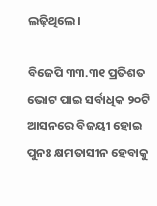ଲଢ଼ିଥିଲେ।

ବିଜେପି ୩୩.୩୧ ପ୍ରତିଶତ ଭୋଟ ପାଇ ସର୍ବାଧିକ ୨୦ଟି ଆସନରେ ବିଜୟୀ ହୋଇ ପୁନଃ କ୍ଷମତାସୀନ ହେବାକୁ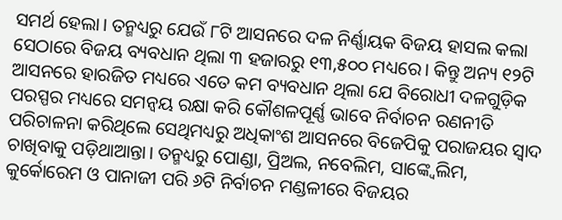ସମର୍ଥ ହେଲା। ତନ୍ମଧ୍ୟରୁ ଯେଉଁ ୮ଟି ଆସନରେ ଦଳ ନିର୍ଣ୍ଣାୟକ ବିଜୟ ହାସଲ କଲା ସେଠାରେ ବିଜୟ ବ୍ୟବଧାନ ଥିଲା ୩ ହଜାରରୁ ୧୩,୫୦୦ ମଧ୍ୟରେ। କିନ୍ତୁ ଅନ୍ୟ ୧୨ଟି ଆସନରେ ହାରଜିତ ମଧ୍ୟରେ ଏତେ କମ ବ୍ୟବଧାନ ଥିଲା ଯେ ବିରୋଧୀ ଦଳଗୁଡ଼ିକ ପରସ୍ପର ମଧ୍ୟରେ ସମନ୍ୱୟ ରକ୍ଷା କରି କୌଶଳପୂର୍ଣ୍ଣ ଭାବେ ନିର୍ବାଚନ ରଣନୀତି ପରିଚାଳନା କରିଥିଲେ ସେଥିମଧ୍ୟରୁ ଅଧିକାଂଶ ଆସନରେ ବିଜେପିକୁ ପରାଜୟର ସ୍ୱାଦ ଚାଖିବାକୁ ପଡ଼ିଥାଆନ୍ତା। ତନ୍ମଧ୍ୟରୁ ପୋଣ୍ଡା, ପ୍ରିଅଲ, ନବେଲିମ, ସାଙ୍କ୍ୱେଲିମ, କୁର୍କୋରେମ ଓ ପାନାଜୀ ପରି ୬ଟି ନିର୍ବାଚନ ମଣ୍ଡଳୀରେ ବିଜୟର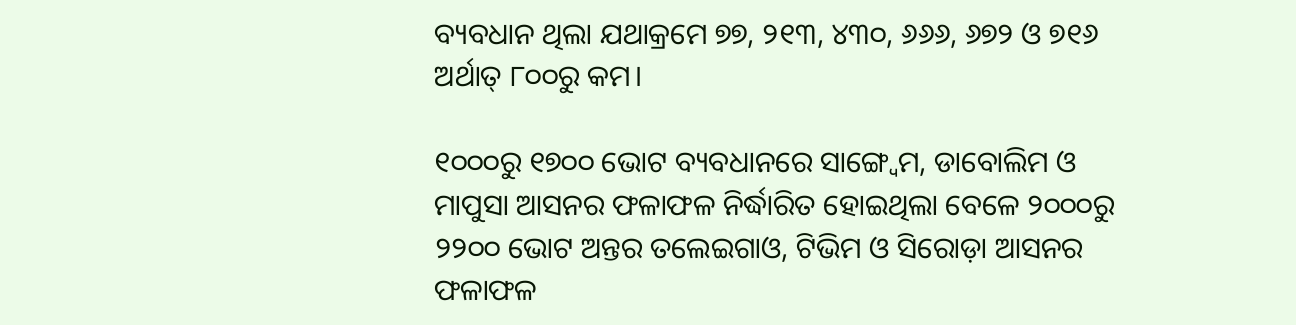ବ୍ୟବଧାନ ଥିଲା ଯଥାକ୍ରମେ ୭୭, ୨୧୩, ୪୩୦, ୬୬୬, ୬୭୨ ଓ ୭୧୬ ଅର୍ଥାତ୍ ୮୦୦ରୁ କମ।

୧୦୦୦ରୁ ୧୭୦୦ ଭୋଟ ବ୍ୟବଧାନରେ ସାଙ୍ଗ୍ୱେମ, ଡାବୋଲିମ ଓ ମାପୁସା ଆସନର ଫଳାଫଳ ନିର୍ଦ୍ଧାରିତ ହୋଇଥିଲା ବେଳେ ୨୦୦୦ରୁ ୨୨୦୦ ଭୋଟ ଅନ୍ତର ତଲେଇଗାଓ, ଟିଭିମ ଓ ସିରୋଡ଼ା ଆସନର ଫଳାଫଳ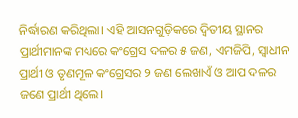ନିର୍ଦ୍ଧାରଣ କରିଥିଲା। ଏହି ଆସନଗୁଡ଼ିକରେ ଦ୍ୱିତୀୟ ସ୍ଥାନର ପ୍ରାର୍ଥୀମାନଙ୍କ ମଧ୍ୟରେ କଂଗ୍ରେସ ଦଳର ୫ ଜଣ, ଏମଜିପି, ସ୍ୱାଧୀନ ପ୍ରାର୍ଥୀ ଓ ତୃଣମୂଳ କଂଗ୍ରେସର ୨ ଜଣ ଲେଖାଏଁ ଓ ଆପ ଦଳର ଜଣେ ପ୍ରାର୍ଥୀ ଥିଲେ।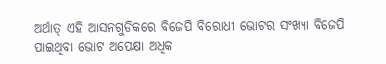ଅର୍ଥାତ୍ ଏହି ଆସନଗୁଡିକରେ ବିଜେପି ବିରୋଧୀ ଭୋଟର ସଂଖ୍ୟା ବିଜେପି ପାଇଥିବା ଭୋଟ ଅପେକ୍ଷା ଅଧିକ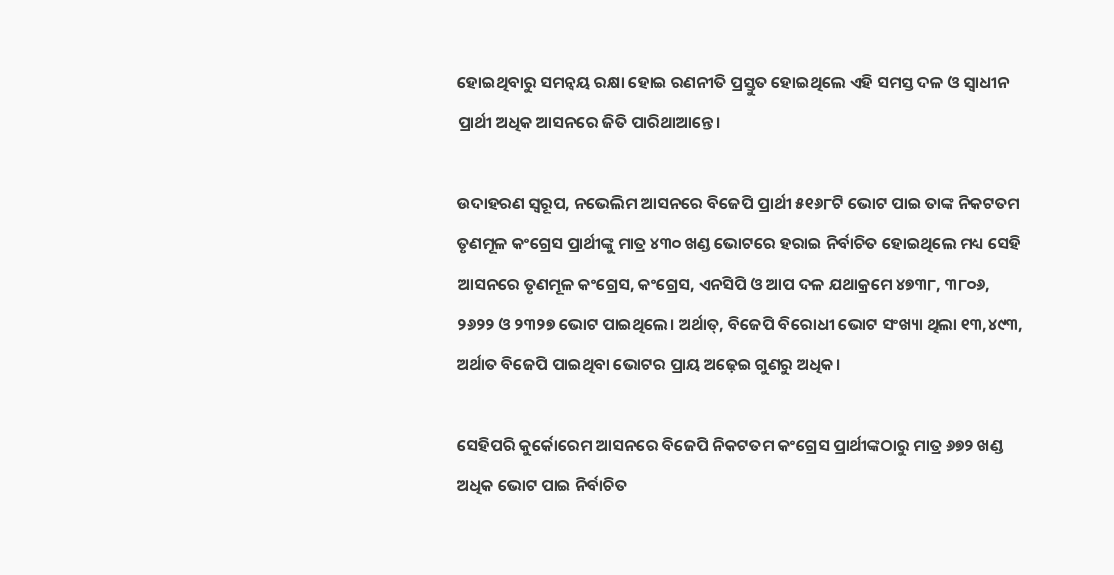ହୋଇଥିବାରୁ ସମନ୍ୱୟ ରକ୍ଷା ହୋଇ ରଣନୀତି ପ୍ରସ୍ତୁତ ହୋଇଥିଲେ ଏହି ସମସ୍ତ ଦଳ ଓ ସ୍ୱାଧୀନ ପ୍ରାର୍ଥୀ ଅଧିକ ଆସନରେ ଜିତି ପାରିଥାଆନ୍ତେ।

ଉଦାହରଣ ସ୍ୱରୂପ, ନଭେଲିମ ଆସନରେ ବିଜେପି ପ୍ରାର୍ଥୀ ୫୧୬୮ଟି ଭୋଟ ପାଇ ତାଙ୍କ ନିକଟତମ ତୃଣମୂଳ କଂଗ୍ରେସ ପ୍ରାର୍ଥୀଙ୍କୁ ମାତ୍ର ୪୩୦ ଖଣ୍ଡ ଭୋଟରେ ହରାଇ ନିର୍ବାଚିତ ହୋଇଥିଲେ ମଧ୍ୟ ସେହି ଆସନରେ ତୃଣମୂଳ କଂଗ୍ରେସ, କଂଗ୍ରେସ, ଏନସିପି ଓ ଆପ ଦଳ ଯଥାକ୍ରମେ ୪୭୩୮, ୩୮୦୬, ୨୬୨୨ ଓ ୨୩୨୭ ଭୋଟ ପାଇଥିଲେ। ଅର୍ଥାତ୍, ବିଜେପି ବିରୋଧୀ ଭୋଟ ସଂଖ୍ୟା ଥିଲା ୧୩,୪୯୩, ଅର୍ଥାତ ବିଜେପି ପାଇଥିବା ଭୋଟର ପ୍ରାୟ ଅଢ଼େଇ ଗୁଣରୁ ଅଧିକ।

ସେହିପରି କୁର୍କୋରେମ ଆସନରେ ବିଜେପି ନିକଟତମ କଂଗ୍ରେସ ପ୍ରାର୍ଥୀଙ୍କଠାରୁ ମାତ୍ର ୬୭୨ ଖଣ୍ଡ ଅଧିକ ଭୋଟ ପାଇ ନିର୍ବାଚିତ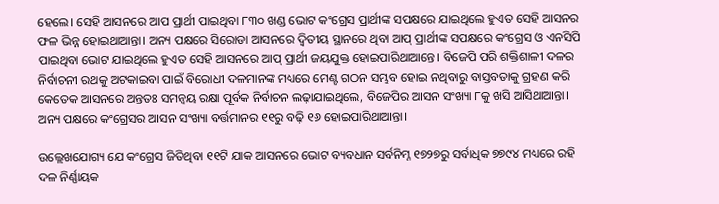ହେଲେ। ସେହି ଆସନରେ ଆପ ପ୍ରାର୍ଥୀ ପାଇଥିବା ୮୩୦ ଖଣ୍ଡ ଭୋଟ କଂଗ୍ରେସ ପ୍ରାର୍ଥୀଙ୍କ ସପକ୍ଷରେ ଯାଇଥିଲେ ହୁଏତ ସେହି ଆସନର ଫଳ ଭିନ୍ନ ହୋଇଥାଆନ୍ତା। ଅନ୍ୟ ପକ୍ଷରେ ସିରୋଡା ଆସନରେ ଦ୍ୱିତୀୟ ସ୍ଥାନରେ ଥିବା ଆପ୍ ପ୍ରାର୍ଥୀଙ୍କ ସପକ୍ଷରେ କଂଗ୍ରେସ ଓ ଏନସିପି ପାଇଥିବା ଭୋଟ ଯାଇଥିଲେ ହୁଏତ ସେହି ଆସନରେ ଆପ୍ ପ୍ରାର୍ଥୀ ଜୟଯୁକ୍ତ ହୋଇପାରିଥାଆନ୍ତେ। ବିଜେପି ପରି ଶକ୍ତିଶାଳୀ ଦଳର ନିର୍ବାଚନୀ ରଥକୁ ଅଟକାଇବା ପାଇଁ ବିରୋଧୀ ଦଳମାନଙ୍କ ମଧ୍ୟରେ ମେଣ୍ଟ ଗଠନ ସମ୍ଭବ ହୋଇ ନଥିବାରୁ ବାସ୍ତବତାକୁ ଗ୍ରହଣ କରି କେତେକ ଆସନରେ ଅନ୍ତତଃ ସମନ୍ୱୟ ରକ୍ଷା ପୂର୍ବକ ନିର୍ବାଚନ ଲଢ଼ାଯାଇଥିଲେ, ବିଜେପିର ଆସନ ସଂଖ୍ୟା ୮କୁ ଖସି ଆସିଥାଆନ୍ତା। ଅନ୍ୟ ପକ୍ଷରେ କଂଗ୍ରେସର ଆସନ ସଂଖ୍ୟା ବର୍ତ୍ତମାନର ୧୧ରୁ ବଢ଼ି ୧୬ ହୋଇପାରିଥାଆନ୍ତା।

ଉଲ୍ଲେଖଯୋଗ୍ୟ ଯେ କଂଗ୍ରେସ ଜିତିଥିବା ୧୧ଟି ଯାକ ଆସନରେ ଭୋଟ ବ୍ୟବଧାନ ସର୍ବନିମ୍ନ ୧୭୨୭ରୁ ସର୍ବାଧିକ ୭୭୯୪ ମଧ୍ୟରେ ରହି ଦଳ ନିର୍ଣ୍ଣାୟକ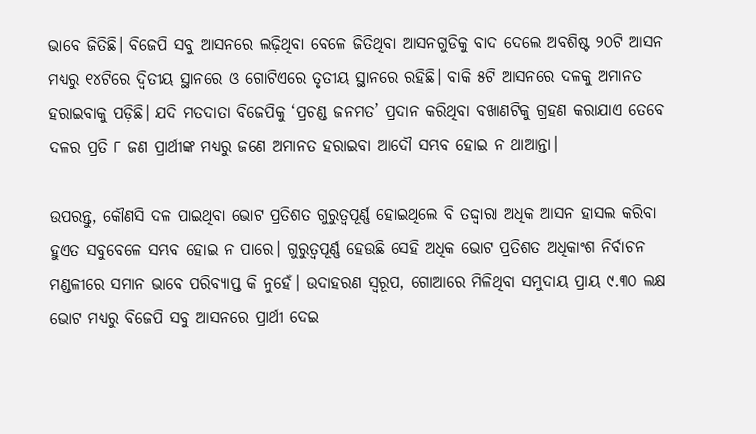ଭାବେ ଜିତିଛି। ବିଜେପି ସବୁ ଆସନରେ ଲଢ଼ିଥିବା ବେଳେ ଜିତିଥିବା ଆସନଗୁଡିକୁ ବାଦ ଦେଲେ ଅବଶିଷ୍ଟ ୨୦ଟି ଆସନ ମଧ୍ୟରୁ ୧୪ଟିରେ ଦ୍ୱିତୀୟ ସ୍ଥାନରେ ଓ ଗୋଟିଏରେ ତୃତୀୟ ସ୍ଥାନରେ ରହିଛି। ବାକି ୫ଟି ଆସନରେ ଦଳକୁ ଅମାନତ ହରାଇବାକୁ ପଡ଼ିଛି। ଯଦି ମତଦାତା ବିଜେପିକୁ ‘ପ୍ରଚଣ୍ଡ ଜନମତ’ ପ୍ରଦାନ କରିଥିବା ବଖାଣଟିକୁ ଗ୍ରହଣ କରାଯାଏ ତେବେ ଦଳର ପ୍ରତି ୮ ଜଣ ପ୍ରାର୍ଥୀଙ୍କ ମଧ୍ୟରୁ ଜଣେ ଅମାନତ ହରାଇବା ଆଦୌ ସମ୍ଭବ ହୋଇ ନ ଥାଆନ୍ତା।

ଉପରନ୍ତୁ, କୌଣସି ଦଳ ପାଇଥିବା ଭୋଟ ପ୍ରତିଶତ ଗୁରୁତ୍ୱପୂର୍ଣ୍ଣ ହୋଇଥିଲେ ବି ତଦ୍ଦ୍ୱାରା ଅଧିକ ଆସନ ହାସଲ କରିବା ହୁଏତ ସବୁବେଳେ ସମ୍ଭବ ହୋଇ ନ ପାରେ। ଗୁରୁତ୍ୱପୂର୍ଣ୍ଣ ହେଉଛି ସେହି ଅଧିକ ଭୋଟ ପ୍ରତିଶତ ଅଧିକାଂଶ ନିର୍ବାଚନ ମଣ୍ଡଳୀରେ ସମାନ ଭାବେ ପରିବ୍ୟାପ୍ତ କି ନୁହେଁ। ଉଦାହରଣ ସ୍ୱରୂପ, ଗୋଆରେ ମିଳିଥିବା ସମୁଦାୟ ପ୍ରାୟ ୯.୩୦ ଲକ୍ଷ ଭୋଟ ମଧ୍ୟରୁ ବିଜେପି ସବୁ ଆସନରେ ପ୍ରାର୍ଥୀ ଦେଇ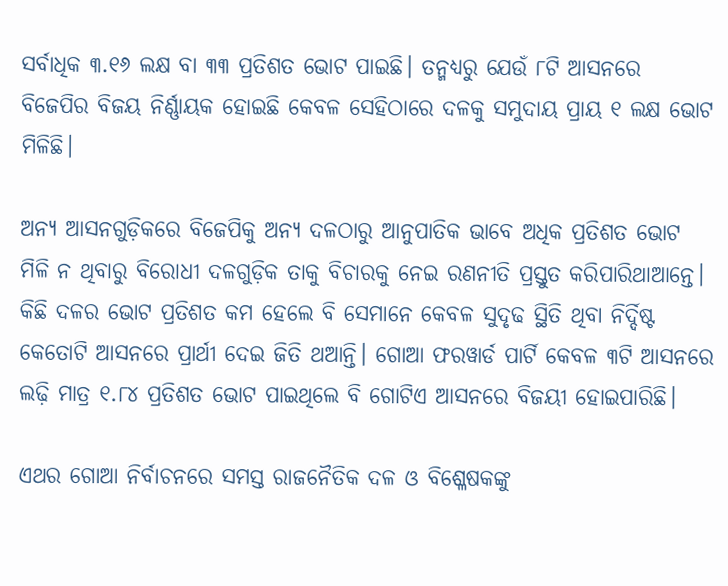ସର୍ବାଧିକ ୩.୧୬ ଲକ୍ଷ ବା ୩୩ ପ୍ରତିଶତ ଭୋଟ ପାଇଛି। ତନ୍ମଧ୍ୟରୁ ଯେଉଁ ୮ଟି ଆସନରେ ବିଜେପିର ବିଜୟ ନିର୍ଣ୍ଣାୟକ ହୋଇଛି କେବଳ ସେହିଠାରେ ଦଳକୁ ସମୁଦାୟ ପ୍ରାୟ ୧ ଲକ୍ଷ ଭୋଟ ମିଳିଛି।

ଅନ୍ୟ ଆସନଗୁଡ଼ିକରେ ବିଜେପିକୁ ଅନ୍ୟ ଦଳଠାରୁ ଆନୁପାତିକ ଭାବେ ଅଧିକ ପ୍ରତିଶତ ଭୋଟ ମିଳି ନ ଥିବାରୁ ବିରୋଧୀ ଦଳଗୁଡ଼ିକ ତାକୁ ବିଚାରକୁ ନେଇ ରଣନୀତି ପ୍ରସ୍ତୁତ କରିପାରିଥାଆନ୍ତେ। କିଛି ଦଳର ଭୋଟ ପ୍ରତିଶତ କମ ହେଲେ ବି ସେମାନେ କେବଳ ସୁଦୃଢ ସ୍ଥିତି ଥିବା ନିର୍ଦ୍ଦିଷ୍ଟ କେତୋଟି ଆସନରେ ପ୍ରାର୍ଥୀ ଦେଇ ଜିତି ଥଆନ୍ତି। ଗୋଆ ଫରୱାର୍ଡ ପାର୍ଟି କେବଳ ୩ଟି ଆସନରେ ଲଢ଼ି ମାତ୍ର ୧.୮୪ ପ୍ରତିଶତ ଭୋଟ ପାଇଥିଲେ ବି ଗୋଟିଏ ଆସନରେ ବିଜୟୀ ହୋଇପାରିଛି।

ଏଥର ଗୋଆ ନିର୍ବାଚନରେ ସମସ୍ତ ରାଜନୈତିକ ଦଳ ଓ ବିଶ୍ଳେଷକଙ୍କୁ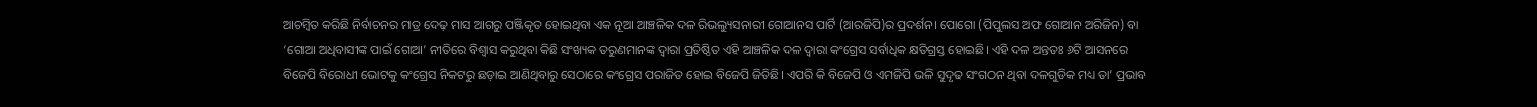ଆଚମ୍ୱିତ କରିଛି ନିର୍ବାଚନର ମାତ୍ର ଦେଢ଼ ମାସ ଆଗରୁ ପଞ୍ଜିକୃତ ହୋଇଥିବା ଏକ ନୂଆ ଆଞ୍ଚଳିକ ଦଳ ରିଭଲ୍ୟୁସନାରୀ ଗୋଆନସ ପାର୍ଟି (ଆରଜିପି)ର ପ୍ରଦର୍ଶନ। ପୋଗୋ (ପିପୁଲସ ଅଫ ଗୋଆନ ଅରିଜିନ) ବା ‘ଗୋଆ ଅଧିବାସୀଙ୍କ ପାଇଁ ଗୋଆ’ ନୀତିରେ ବିଶ୍ୱାସ କରୁଥିବା କିଛି ସଂଖ୍ୟକ ତରୁଣମାନଙ୍କ ଦ୍ୱାରା ପ୍ରତିଷ୍ଠିତ ଏହି ଆଞ୍ଚଳିକ ଦଳ ଦ୍ୱାରା କଂଗ୍ରେସ ସର୍ବାଧିକ କ୍ଷତିଗ୍ରସ୍ତ ହୋଇଛି। ଏହି ଦଳ ଅନ୍ତତଃ ୬ଟି ଆସନରେ ବିଜେପି ବିରୋଧୀ ଭୋଟକୁ କଂଗ୍ରେସ ନିକଟରୁ ଛଡ଼ାଇ ଆଣିଥିବାରୁ ସେଠାରେ କଂଗ୍ରେସ ପରାଜିତ ହୋଇ ବିଜେପି ଜିତିଛି। ଏପରି କି ବିଜେପି ଓ ଏମଜିପି ଭଳି ସୁଦୃଢ ସଂଗଠନ ଥିବା ଦଳଗୁଡିକ ମଧ୍ୟ ତା’ ପ୍ରଭାବ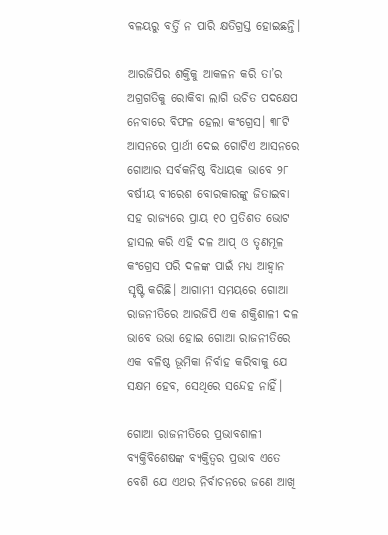ବଳୟରୁ ବର୍ତ୍ତି ନ ପାରି କ୍ଷତିଗ୍ରସ୍ତ ହୋଇଛନ୍ତି।

ଆରଜିପିର ଶକ୍ତିକୁ ଆକଳନ କରି ତା’ର ଅଗ୍ରଗତିକୁ ରୋକିବା ଲାଗି ଉଚିତ ପଦକ୍ଷେପ ନେବାରେ ବିଫଳ ହେଲା କଂଗ୍ରେସ। ୩୮ଟି ଆସନରେ ପ୍ରାର୍ଥୀ ଦେଇ ଗୋଟିଏ ଆସନରେ ଗୋଆର ସର୍ବକନିଷ୍ଠ ବିଧାୟକ ଭାବେ ୨୮ ବର୍ଷୀୟ ବୀରେଶ ବୋରକାରଙ୍କୁ ଜିତାଇବା ସହ ରାଜ୍ୟରେ ପ୍ରାୟ ୧୦ ପ୍ରତିଶତ ଭୋଟ ହାସଲ କରି ଏହି ଦଳ ଆପ୍ ଓ ତୃଣମୂଳ କଂଗ୍ରେସ ପରି ଦଳଙ୍କ ପାଇଁ ମଧ୍ୟ ଆହ୍ୱାନ ସୃଷ୍ଟି କରିଛି। ଆଗାମୀ ସମୟରେ ଗୋଆ ରାଜନୀତିରେ ଆରଜିପି ଏକ ଶକ୍ତିଶାଳୀ ଦଳ ଭାବେ ଉଭା ହୋଇ ଗୋଆ ରାଜନୀତିରେ ଏକ ବଳିଷ୍ଠ ଭୂମିକା ନିର୍ବାହ କରିବାକୁ ଯେ ସକ୍ଷମ ହେବ, ସେଥିରେ ସନ୍ଦେହ ନାହିଁ।

ଗୋଆ ରାଜନୀତିରେ ପ୍ରଭାବଶାଳୀ ବ୍ୟକ୍ତିବିଶେଷଙ୍କ ବ୍ୟକ୍ତିତ୍ୱର ପ୍ରଭାବ ଏତେ ବେଶି ଯେ ଏଥର ନିର୍ବାଚନରେ ଜଣେ ଆଖି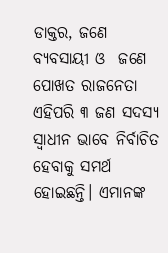ଡାକ୍ତର, ଜଣେ ବ୍ୟବସାୟୀ ଓ  ଜଣେ ପୋଖତ ରାଜନେତା ଏହିପରି ୩ ଜଣ ସଦସ୍ୟ ସ୍ୱାଧୀନ ଭାବେ ନିର୍ବାଚିତ ହେବାକୁ ସମର୍ଥ ହୋଇଛନ୍ତି। ଏମାନଙ୍କ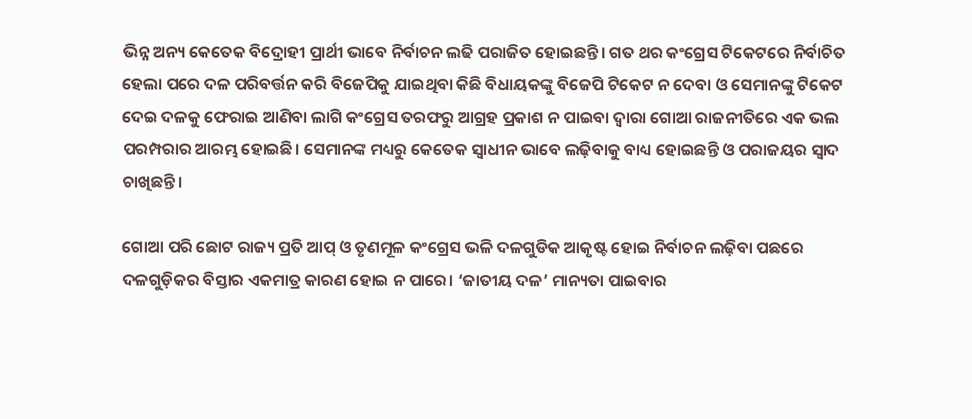ଭିନ୍ନ ଅନ୍ୟ କେତେକ ବିଦ୍ରୋହୀ ପ୍ରାର୍ଥୀ ଭାବେ ନିର୍ବାଚନ ଲଢି ପରାଜିତ ହୋଇଛନ୍ତି। ଗତ ଥର କଂଗ୍ରେସ ଟିକେଟରେ ନିର୍ବାଚିତ ହେଲା ପରେ ଦଳ ପରିବର୍ତ୍ତନ କରି ବିଜେପିକୁ ଯାଇଥିବା କିଛି ବିଧାୟକଙ୍କୁ ବିଜେପି ଟିକେଟ ନ ଦେବା ଓ ସେମାନଙ୍କୁ ଟିକେଟ ଦେଇ ଦଳକୁ ଫେରାଇ ଆଣିବା ଲାଗି କଂଗ୍ରେସ ତରଫରୁ ଆଗ୍ରହ ପ୍ରକାଶ ନ ପାଇବା ଦ୍ୱାରା ଗୋଆ ରାଜନୀତିରେ ଏକ ଭଲ ପରମ୍ପରାର ଆରମ୍ଭ ହୋଇଛି। ସେମାନଙ୍କ ମଧ୍ୟରୁ କେତେକ ସ୍ୱାଧୀନ ଭାବେ ଲଢ଼ିବାକୁ ବାଧ୍ୟ ହୋଇଛନ୍ତି ଓ ପରାଜୟର ସ୍ୱାଦ ଚାଖିଛନ୍ତି।

ଗୋଆ ପରି ଛୋଟ ରାଜ୍ୟ ପ୍ରତି ଆପ୍ ଓ ତୃଣମୂଳ କଂଗ୍ରେସ ଭଳି ଦଳଗୁଡିକ ଆକୃଷ୍ଟ ହୋଇ ନିର୍ବାଚନ ଲଢ଼ିବା ପଛରେ ଦଳଗୁଡ଼ିକର ବିସ୍ତାର ଏକମାତ୍ର କାରଣ ହୋଇ ନ ପାରେ। ‘ଜାତୀୟ ଦଳ’ ମାନ୍ୟତା ପାଇବାର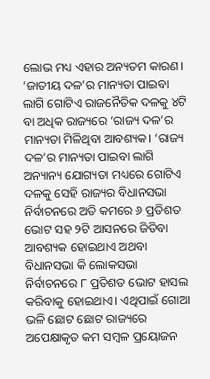ଲୋଭ ମଧ୍ୟ ଏହାର ଅନ୍ୟତମ କାରଣ। ‘ଜାତୀୟ ଦଳ’ର ମାନ୍ୟତା ପାଇବା ଲାଗି ଗୋଟିଏ ରାଜନୈତିକ ଦଳକୁ ୪ଟି ବା ଅଧିକ ରାଜ୍ୟରେ ‘ରାଜ୍ୟ ଦଳ’ର ମାନ୍ୟତା ମିଳିଥିବା ଆବଶ୍ୟକ। ‘ରାଜ୍ୟ ଦଳ’ର ମାନ୍ୟତା ପାଇବା ଲାଗି ଅନ୍ୟାନ୍ୟ ଯୋଗ୍ୟତା ମଧ୍ୟରେ ଗୋଟିଏ ଦଳକୁ ସେହି ରାଜ୍ୟର ବିଧାନସଭା ନିର୍ବାଚନରେ ଅତି କମରେ ୬ ପ୍ରତିଶତ ଭୋଟ ସହ ୨ଟି ଆସନରେ ଜିତିବା ଆବଶ୍ୟକ ହୋଇଥାଏ ଅଥବା ବିଧାନସଭା କି ଲୋକସଭା ନିର୍ବାଚନରେ ୮ ପ୍ରତିଶତ ଭୋଟ ହାସଲ କରିବାକୁ ହୋଇଥାଏ। ଏଥିପାଇଁ ଗୋଆ ଭଳି ଛୋଟ ଛୋଟ ରାଜ୍ୟରେ ଅପେକ୍ଷାକୃତ କମ ସମ୍ୱଳ ପ୍ରୟୋଜନ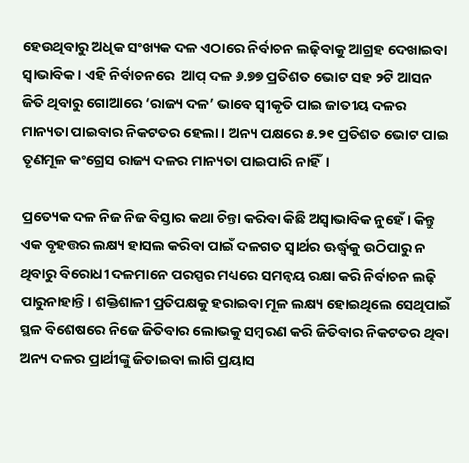ହେଉଥିବାରୁ ଅଧିକ ସଂଖ୍ୟକ ଦଳ ଏଠାରେ ନିର୍ବାଚନ ଲଢ଼ିବାକୁ ଆଗ୍ରହ ଦେଖାଇବା ସ୍ୱାଭାବିକ। ଏହି ନିର୍ବାଚନରେ  ଆପ୍ ଦଳ ୬.୭୭ ପ୍ରତିଶତ ଭୋଟ ସହ ୨ଟି ଆସନ ଜିତି ଥିବାରୁ ଗୋଆରେ ‘ରାଜ୍ୟ ଦଳ’ ଭାବେ ସ୍ୱୀକୃତି ପାଇ ଜାତୀୟ ଦଳର ମାନ୍ୟତା ପାଇବାର ନିକଟତର ହେଲା। ଅନ୍ୟ ପକ୍ଷରେ ୫.୨୧ ପ୍ରତିଶତ ଭୋଟ ପାଇ ତୃଣମୂଳ କଂଗ୍ରେସ ରାଜ୍ୟ ଦଳର ମାନ୍ୟତା ପାଇପାରି ନାହିଁ।

ପ୍ରତ୍ୟେକ ଦଳ ନିଜ ନିଜ ବିସ୍ତାର କଥା ଚିନ୍ତା କରିବା କିଛି ଅସ୍ୱାଭାବିକ ନୁହେଁ। କିନ୍ତୁ ଏକ ବୃହତ୍ତର ଲକ୍ଷ୍ୟ ହାସଲ କରିବା ପାଇଁ ଦଳଗତ ସ୍ୱାର୍ଥର ଊର୍ଦ୍ଧ୍ୱକୁ ଉଠିପାରୁ ନ ଥିବାରୁ ବିରୋଧୀ ଦଳମାନେ ପରସ୍ପର ମଧ୍ୟରେ ସମନ୍ୱୟ ରକ୍ଷା କରି ନିର୍ବାଚନ ଲଢ଼ି ପାରୁନାହାନ୍ତି। ଶକ୍ତିଶାଳୀ ପ୍ରତିପକ୍ଷକୁ ହରାଇବା ମୂଳ ଲକ୍ଷ୍ୟ ହୋଇଥିଲେ ସେଥିପାଇଁ ସ୍ଥଳ ବିଶେଷରେ ନିଜେ ଜିତିବାର ଲୋଭକୁ ସମ୍ୱରଣ କରି ଜିତିବାର ନିକଟତର ଥିବା ଅନ୍ୟ ଦଳର ପ୍ରାର୍ଥୀଙ୍କୁ ଜିତାଇବା ଲାଗି ପ୍ରୟାସ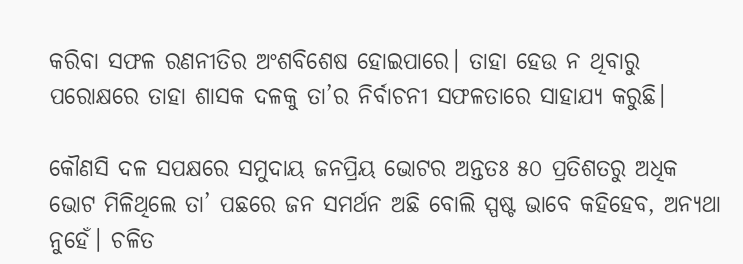କରିବା ସଫଳ ରଣନୀତିର ଅଂଶବିଶେଷ ହୋଇପାରେ। ତାହା ହେଉ ନ ଥିବାରୁ ପରୋକ୍ଷରେ ତାହା ଶାସକ ଦଳକୁ ତା’ର ନିର୍ବାଚନୀ ସଫଳତାରେ ସାହାଯ୍ୟ କରୁଛି।

କୌଣସି ଦଳ ସପକ୍ଷରେ ସମୁଦାୟ ଜନପ୍ରିୟ ଭୋଟର ଅନ୍ତତଃ ୫୦ ପ୍ରତିଶତରୁ ଅଧିକ ଭୋଟ ମିଳିଥିଲେ ତା’ ପଛରେ ଜନ ସମର୍ଥନ ଅଛି ବୋଲି ସ୍ପଷ୍ଟ ଭାବେ କହିହେବ, ଅନ୍ୟଥା ନୁହେଁ। ଚଳିତ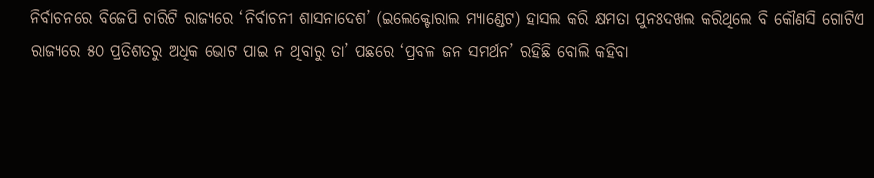ନିର୍ବାଚନରେ ବିଜେପି ଚାରିଟି ରାଜ୍ୟରେ ‘ନିର୍ବାଚନୀ ଶାସନାଦେଶ’ (ଇଲେକ୍ଟୋରାଲ ମ୍ୟାଣ୍ଡେଟ) ହାସଲ କରି କ୍ଷମତା ପୁନଃଦଖଲ କରିଥିଲେ ବି କୌଣସି ଗୋଟିଏ ରାଜ୍ୟରେ ୫୦ ପ୍ରତିଶତରୁ ଅଧିକ ଭୋଟ ପାଇ ନ ଥିବାରୁ ତା’ ପଛରେ ‘ପ୍ରବଳ ଜନ ସମର୍ଥନ’ ରହିଛି ବୋଲି କହିବା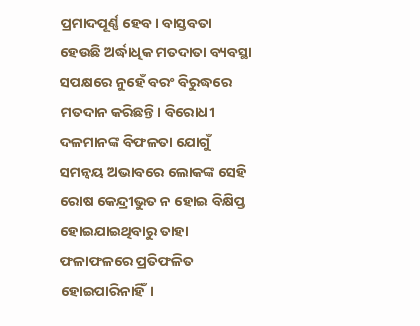ପ୍ରମାଦପୂର୍ଣ୍ଣ ହେବ। ବାସ୍ତବତା ହେଉଛି ଅର୍ଦ୍ଧାଧିକ ମତଦାତା ବ୍ୟବସ୍ଥା ସପକ୍ଷରେ ନୁହେଁ ବରଂ ବିରୁଦ୍ଧରେ ମତଦାନ କରିଛନ୍ତି। ବିରୋଧୀ ଦଳମାନଙ୍କ ବିଫଳତା ଯୋଗୁଁ ସମନ୍ୱୟ ଅଭାବରେ ଲୋକଙ୍କ ସେହି ରୋଷ କେନ୍ଦ୍ରୀଭୁତ ନ ହୋଇ ବିକ୍ଷିପ୍ତ ହୋଇଯାଇଥିବାରୁ ତାହା ଫଳାଫଳରେ ପ୍ରତିଫଳିତ ହୋଇପାରିନାହିଁ।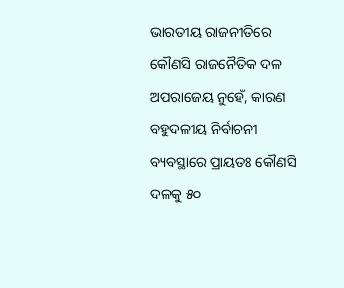ଭାରତୀୟ ରାଜନୀତିରେ କୌଣସି ରାଜନୈତିକ ଦଳ ଅପରାଜେୟ ନୁହେଁ, କାରଣ ବହୁଦଳୀୟ ନିର୍ବାଚନୀ ବ୍ୟବସ୍ଥାରେ ପ୍ରାୟତଃ କୌଣସି ଦଳକୁ ୫୦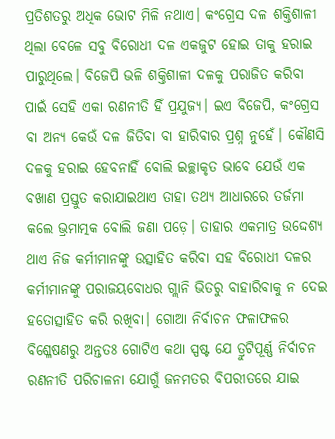ପ୍ରତିଶତରୁ ଅଧିକ ଭୋଟ ମିଳି ନଥାଏ। କଂଗ୍ରେସ ଦଳ ଶକ୍ତିଶାଳୀ ଥିଲା ବେଳେ ସବୁ ବିରୋଧୀ ଦଳ ଏକଜୁଟ ହୋଇ ତାକୁ ହରାଇ ପାରୁଥିଲେ। ବିଜେପି ଭଳି ଶକ୍ତିଶାଳୀ ଦଳକୁ ପରାଜିତ କରିବା ପାଇଁ ସେହି ଏକା ରଣନୀତି ହିଁ ପ୍ରଯୁଜ୍ୟ। ଇଏ ବିଜେପି, କଂଗ୍ରେସ ବା ଅନ୍ୟ କେଉଁ ଦଳ ଜିତିବା ବା ହାରିବାର ପ୍ରଶ୍ନ ନୁହେଁ। କୌଣସି ଦଳକୁ ହରାଇ ହେବନାହିଁ ବୋଲି ଇଚ୍ଛାକୃତ ଭାବେ ଯେଉଁ ଏକ ବଖାଣ ପ୍ରସ୍ତୁତ କରାଯାଇଥାଏ ତାହା ତଥ୍ୟ ଆଧାରରେ ତର୍ଜମା କଲେ ଭ୍ରମାତ୍ମକ ବୋଲି ଜଣା ପଡ଼େ। ତାହାର ଏକମାତ୍ର ଉଦ୍ଦେଶ୍ୟ ଥାଏ ନିଜ କର୍ମୀମାନଙ୍କୁ ଉତ୍ସାହିତ କରିବା ସହ ବିରୋଧୀ ଦଳର କର୍ମୀମାନଙ୍କୁ ପରାଜୟବୋଧର ଗ୍ଲାନି ଭିତରୁ ବାହାରିବାକୁ ନ ଦେଇ ହତୋତ୍ସାହିତ କରି ରଖିବା। ଗୋଆ ନିର୍ବାଚନ ଫଳାଫଳର ବିଶ୍ଳେଷଣରୁ ଅନ୍ତତଃ ଗୋଟିଏ କଥା ସ୍ପଷ୍ଟ ଯେ ତ୍ରୁଟିପୂର୍ଣ୍ଣ ନିର୍ବାଚନ ରଣନୀତି ପରିଚାଳନା ଯୋଗୁଁ ଜନମତର ବିପରୀତରେ ଯାଇ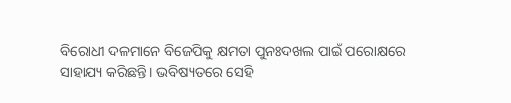ବିରୋଧୀ ଦଳମାନେ ବିଜେପିକୁ କ୍ଷମତା ପୁନଃଦଖଲ ପାଇଁ ପରୋକ୍ଷରେ ସାହାଯ୍ୟ କରିଛନ୍ତି। ଭବିଷ୍ୟତରେ ସେହି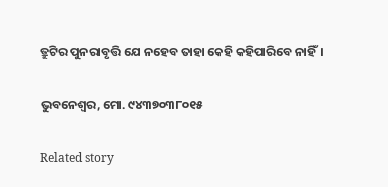ତ୍ରୁଟିର ପୁନରାବୃତ୍ତି ଯେ ନହେବ ତାହା କେହି କହିପାରିବେ ନାହିଁ।

ଭୁବନେଶ୍ଵର, ମୋ. ୯୪୩୭୦୩୮୦୧୫

Related story